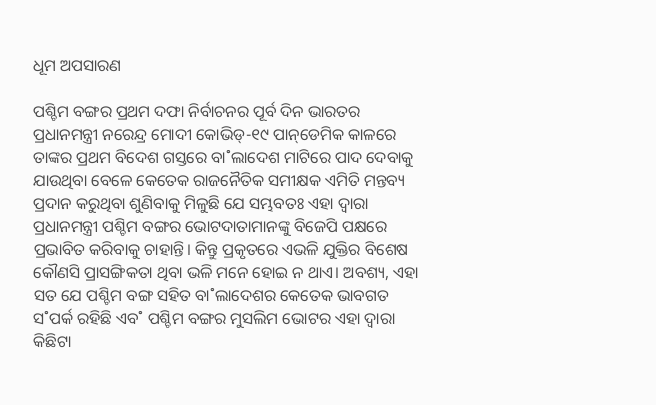ଧୂମ ଅପସାରଣ

ପଶ୍ଚିମ ବଙ୍ଗର ପ୍ରଥମ ଦଫା ନିର୍ବାଚନର ପୂର୍ବ ଦିନ ଭାରତର ପ୍ରଧାନମନ୍ତ୍ରୀ ନରେନ୍ଦ୍ର ମୋଦୀ କୋଭିଡ୍‌-୧୯ ପାନ୍‌ଡେମିକ କାଳରେ ତାଙ୍କର ପ୍ରଥମ ବିଦେଶ ଗସ୍ତରେ ବା˚ଲାଦେଶ ମାଟିରେ ପାଦ ଦେବାକୁ ଯାଉଥିବା ବେଳେ କେତେକ ରାଜନୈତିକ ସମୀକ୍ଷକ ଏମିତି ମନ୍ତବ୍ୟ ପ୍ରଦାନ କରୁଥିବା ଶୁଣିବାକୁ ମିଳୁଛି ଯେ ସମ୍ଭବତଃ ଏହା ଦ୍ବାରା ପ୍ରଧାନମନ୍ତ୍ରୀ ପଶ୍ଚିମ ବଙ୍ଗର ଭୋଟଦାତାମାନଙ୍କୁ ବିଜେପି ପକ୍ଷରେ ପ୍ରଭାବିତ କରିବାକୁ ଚାହାନ୍ତି। କିନ୍ତୁ ପ୍ରକୃତରେ ଏଭଳି ଯୁକ୍ତିର ବିଶେଷ କୌଣସି ପ୍ରାସଙ୍ଗିକତା ଥିବା ଭଳି ମନେ ହୋଇ ନ ଥାଏ। ଅବଶ୍ୟ, ଏହା ସତ ଯେ ପଶ୍ଚିମ ବଙ୍ଗ ସହିତ ବା˚ଲାଦେଶର କେତେକ ଭାବଗତ ସ˚ପର୍କ ରହିଛି ଏବ˚ ପଶ୍ଚିମ ବଙ୍ଗର ମୁସଲିମ ଭୋଟର ଏହା ଦ୍ବାରା କିଛିଟା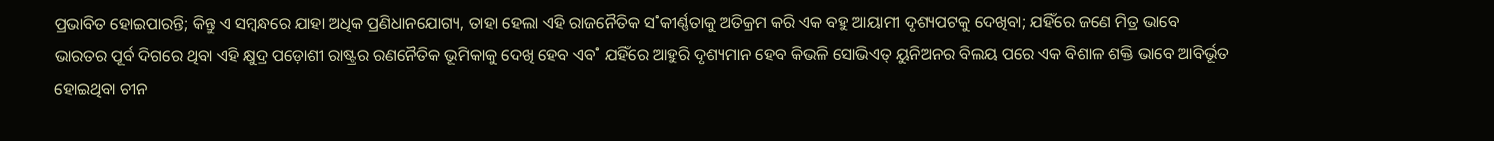ପ୍ରଭାବିତ ହୋଇପାରନ୍ତି; କିନ୍ତୁ ଏ ସମ୍ବନ୍ଧରେ ଯାହା ଅଧିକ ପ୍ରଣିଧାନଯୋଗ୍ୟ, ତାହା ହେଲା ଏହି ରାଜନୈତିକ ସ˚କୀର୍ଣ୍ଣତାକୁ ଅତିକ୍ରମ କରି ଏକ ବହୁ ଆୟାମୀ ଦୃଶ୍ୟପଟକୁ ଦେଖିବା; ଯହିଁରେ ଜଣେ ମିତ୍ର ଭାବେ ଭାରତର ପୂର୍ବ ଦିଗରେ ଥିବା ଏହି କ୍ଷୁଦ୍ର ପଡ଼ୋଶୀ ରାଷ୍ଟ୍ରର ରଣନୈତିକ ଭୂମିକାକୁ ଦେଖି ହେବ ଏବ˚ ଯହିଁରେ ଆହୁରି ଦୃଶ୍ୟମାନ ହେବ କିଭଳି ସୋଭିଏତ୍‌ ୟୁନିଅନର ବିଲୟ ପରେ ଏକ ବିଶାଳ ଶକ୍ତି ଭାବେ ଆବିର୍ଭୂତ ହୋଇଥିବା ଚୀନ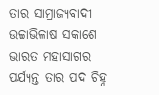ତାର ସାମ୍ରାଜ୍ୟବାଦୀ ଉଚ୍ଚାଭିଳାଷ ସକାଶେ ଭାରତ ମହାସାଗର ପର୍ଯ୍ୟନ୍ତ ତାର ପଦ ଚିହ୍ନ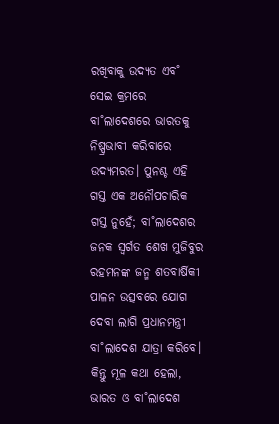ରଖିବାକୁ ଉଦ୍ୟତ ଏବ˚ ସେଇ କ୍ରମରେ ବା˚ଲାଦେଶରେ ଭାରତକୁ ନିଷ୍ପ୍ରଭାବୀ କରିବାରେ ଉଦ୍ୟମରତ। ପୁନଶ୍ଚ ଏହି ଗସ୍ତ ଏକ ଅନୌପଚାରିକ ଗସ୍ତ ନୁହେଁ; ବା˚ଲାଦେଶର ଜନକ ସ୍ବର୍ଗତ ଶେଖ ମୁଜିବୁର ରହମନଙ୍କ ଜନ୍ମ ଶତବାର୍ଷିକୀ ପାଳନ ଉତ୍ସବରେ ଯୋଗ ଦେବା ଲାଗି ପ୍ରଧାନମନ୍ତ୍ରୀ ବା˚ଲାଦେଶ ଯାତ୍ରା କରିବେ। କିନ୍ତୁ ମୂଳ କଥା ହେଲା, ଭାରତ ଓ ବା˚ଲାଦେଶ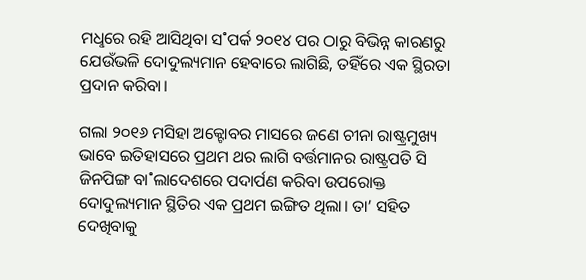ମଧୢରେ ରହି ଆସିଥିବା ସ˚ପର୍କ ୨୦୧୪ ପର ଠାରୁ ବିଭିନ୍ନ କାରଣରୁ ଯେଉଁଭଳି ଦୋଦୁଲ୍ୟମାନ ହେବାରେ ଲାଗିଛି, ତହିଁରେ ଏକ ସ୍ଥିରତା ପ୍ରଦାନ କରିବା।

ଗଲା ୨୦୧୬ ମସିହା ଅକ୍ଟୋବର ମାସରେ ଜଣେ ଚୀନା ରାଷ୍ଟ୍ରମୁଖ୍ୟ ଭାବେ ଇତିହାସରେ ପ୍ରଥମ ଥର ଲାଗି ବର୍ତ୍ତମାନର ରାଷ୍ଟ୍ରପତି ସି ଜିନପିଙ୍ଗ ବା˚ଲାଦେଶରେ ପଦାର୍ପଣ କରିବା ଉପରୋକ୍ତ ଦୋଦୁଲ୍ୟମାନ ସ୍ଥିତିର ଏକ ପ୍ରଥମ ଇଙ୍ଗିତ ଥିଲା। ତା’ ସହିତ ଦେଖିବାକୁ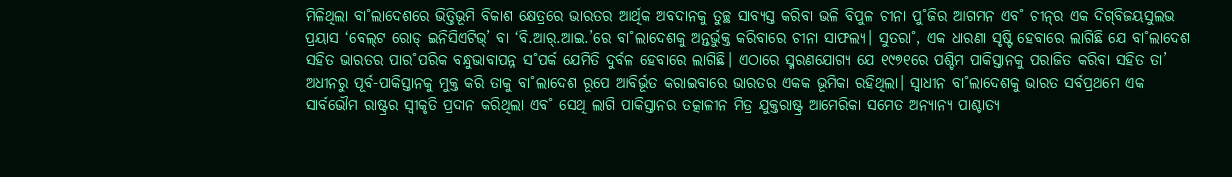ମିଳିଥିଲା ବା˚ଲାଦେଶରେ ଭିତ୍ତିଭୂମି ବିକାଶ କ୍ଷେତ୍ରରେ ଭାରତର ଆର୍ଥିକ ଅବଦାନକୁ ତୁଚ୍ଛ ସାବ୍ୟସ୍ତ କରିବା ଭଳି ବିପୁଳ ଚୀନା ପୁ˚ଜିର ଆଗମନ ଏବ˚ ଚୀନ୍‌ର ଏକ ଦିଗ୍‌ବିଜୟସୁଲଭ ପ୍ରୟାସ ‘ବେଲ୍‌ଟ ରୋଡ୍‌ ଇନିସିଏଟିଭ୍‌’ ବା ‘ବି.ଆର‌୍‌.ଆଇ.’ରେ ବା˚ଲାଦେଶକୁ ଅନ୍ତର୍ଭୁକ୍ତ କରିବାରେ ଚୀନା ସାଫଲ୍ୟ। ସୁତରା˚, ଏକ ଧାରଣା ସୃଷ୍ଟି ହେବାରେ ଲାଗିଛି ଯେ ବା˚ଲାଦେଶ ସହିତ ଭାରତର ପାର˚ପରିକ ବନ୍ଧୁଭାବାପନ୍ନ ସ˚ପର୍କ ଯେମିତି ଦୁର୍ବଳ ହେବାରେ ଲାଗିଛି। ଏଠାରେ ସ୍ମରଣଯୋଗ୍ୟ ଯେ ୧୯୭୧ରେ ପଶ୍ଚିମ ପାକିସ୍ତାନକୁ ପରାଜିତ କରିବା ସହିତ ତା’ ଅଧୀନରୁ ପୂର୍ବ-ପାକିସ୍ତାନକୁ ମୁକ୍ତ କରି ତାକୁ ବା˚ଲାଦେଶ ରୂପେ ଆବିର୍ଭୂତ କରାଇବାରେ ଭାରତର ଏକକ ଭୂମିକା ରହିଥିଲା। ସ୍ବାଧୀନ ବା˚ଲାଦେଶକୁ ଭାରତ ସର୍ବପ୍ରଥମେ ଏକ ସାର୍ବଭୌମ ରାଷ୍ଟ୍ରର ସ୍ବୀକୃତି ପ୍ରଦାନ କରିଥିଲା ଏବ˚ ସେଥି ଲାଗି ପାକିସ୍ତାନର ତତ୍କାଳୀନ ମିତ୍ର ଯୁକ୍ତରାଷ୍ଟ୍ର ଆମେରିକା ସମେତ ଅନ୍ୟାନ୍ୟ ପାଶ୍ଚାତ୍ୟ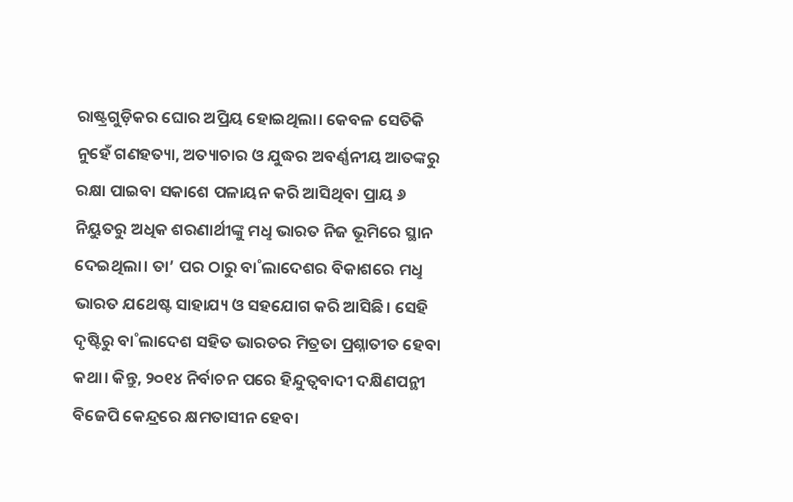ରାଷ୍ଟ୍ରଗୁଡ଼ିକର ଘୋର ଅପ୍ରିୟ ହୋଇଥିଲା। କେବଳ ସେତିକି ନୁହେଁ ଗଣହତ୍ୟା, ଅତ୍ୟାଚାର ଓ ଯୁଦ୍ଧର ଅବର୍ଣ୍ଣନୀୟ ଆତଙ୍କରୁ ରକ୍ଷା ପାଇବା ସକାଶେ ପଳାୟନ କରି ଆସିଥିବା ପ୍ରାୟ ୬ ନିୟୁତରୁ ଅଧିକ ଶରଣାର୍ଥୀଙ୍କୁ ମଧୢ ଭାରତ ନିଜ ଭୂମିରେ ସ୍ଥାନ ଦେଇଥିଲା। ତା’ ପର ଠାରୁ ବା˚ଲାଦେଶର ବିକାଶରେ ମଧୢ ଭାରତ ଯଥେଷ୍ଟ ସାହାଯ୍ୟ ଓ ସହଯୋଗ କରି ଆସିଛି। ସେହି ଦୃଷ୍ଟିରୁ ବା˚ଲାଦେଶ ସହିତ ଭାରତର ମିତ୍ରତା ପ୍ରଶ୍ନାତୀତ ହେବା କଥା। କିନ୍ତୁ, ୨୦୧୪ ନିର୍ବାଚନ ପରେ ହିନ୍ଦୁତ୍ବବାଦୀ ଦକ୍ଷିଣପନ୍ଥୀ ବିଜେପି କେନ୍ଦ୍ରରେ କ୍ଷମତାସୀନ ହେବା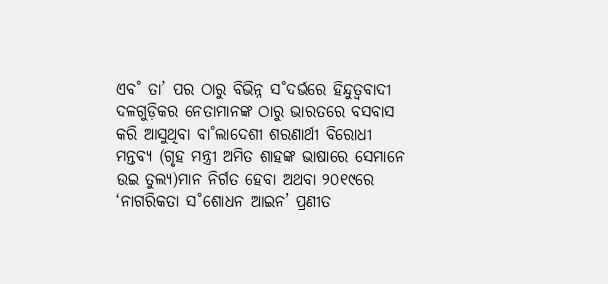ଏବ˚ ତା’ ପର ଠାରୁ ବିଭିନ୍ନ ସ˚ଦର୍ଭରେ ହିନ୍ଦୁତ୍ବବାଦୀ ଦଳଗୁଡ଼ିକର ନେତାମାନଙ୍କ ଠାରୁ ଭାରତରେ ବସବାସ କରି ଆସୁଥିବା ବା˚ଲାଦେଶୀ ଶରଣାର୍ଥୀ ବିରୋଧୀ ମନ୍ତବ୍ୟ (ଗୃହ ମନ୍ତ୍ରୀ ଅମିତ ଶାହଙ୍କ ଭାଷାରେ ସେମାନେ ଉଇ ତୁଲ୍ୟ)ମାନ ନିର୍ଗତ ହେବା ଅଥବା ୨୦୧୯ରେ ‘ନାଗରିକତା ସ˚ଶୋଧନ ଆଇନ’ ପ୍ରଣୀତ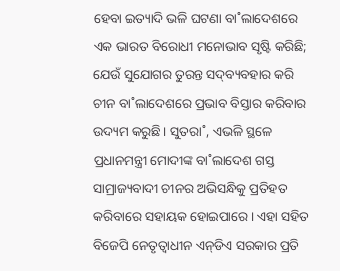ହେବା ଇତ୍ୟାଦି ଭଳି ଘଟଣା ବା˚ଲାଦେଶରେ ଏକ ଭାରତ ବିରୋଧୀ ମନୋଭାବ ସୃଷ୍ଟି କରିଛି; ଯେଉଁ ସୁଯୋଗର ତୁରନ୍ତ ସଦ୍‌ବ୍ୟବହାର କରି ଚୀନ ବା˚ଲାଦେଶରେ ପ୍ରଭାବ ବିସ୍ତାର କରିବାର ଉଦ୍ୟମ କରୁଛି। ସୁତରା˚, ଏଭଳି ସ୍ଥଳେ ପ୍ରଧାନମନ୍ତ୍ରୀ ମୋଦୀଙ୍କ ବା˚ଲାଦେଶ ଗସ୍ତ ସାମ୍ରାଜ୍ୟବାଦୀ ଚୀନର ଅଭିସନ୍ଧିକୁ ପ୍ରତିହତ କରିବାରେ ସହାୟକ ହୋଇପାରେ। ଏହା ସହିତ ବିଜେପି ନେତୃତ୍ବାଧୀନ ଏନ୍‌ଡିଏ ସରକାର ପ୍ରତି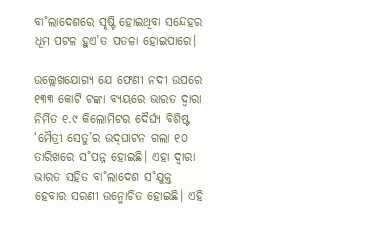ବା˚ଲାଦେଶରେ ସୃଷ୍ଟି ହୋଇଥିବା ସନ୍ଦେହର ଧୂମ ପଟଳ ହୁଏ’ତ ପତଳା ହୋଇପାରେ।

ଉଲ୍ଲେଖଯୋଗ୍ୟ ଯେ ଫେଣୀ ନଦୀ ଉପରେ ୧୩୩ କୋଟି ଟଙ୍କା ବ୍ୟୟରେ ଭାରତ ଦ୍ବାରା ନିର୍ମିତ ୧.୯ କିଲୋମିଟର ଦୈର୍ଘ୍ୟ ବିଶିଷ୍ଟ ‘ମୈତ୍ରୀ ସେତୁ’ର ଉଦ୍‌ଘାଟନ ଗଲା ୧୦ ତାରିଖରେ ସ˚ପନ୍ନ ହୋଇଛି। ଏହା ଦ୍ବାରା ଭାରତ ସହିତ ବା˚ଲାଦେଶ ସ˚ଯୁକ୍ତ ହେବାର ସରଣୀ ଉନ୍ମୋଚିତ ହୋଇଛି। ଏହି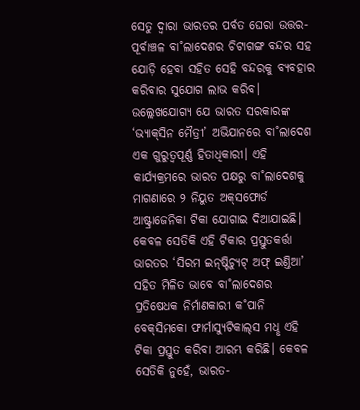ସେତୁ ଦ୍ବାରା ଭାରତର ପର୍ବତ ଘେରା ଉତ୍ତର-ପୂର୍ବାଞ୍ଚଳ ବା˚ଲାଦେଶର ଚିଟାଗଙ୍ଗ ବନ୍ଦର ସହ ଯୋଡ଼ି ହେବା ସହିତ ସେହି ବନ୍ଦରକୁ ବ୍ୟବହାର କରିବାର ସୁଯୋଗ ଲାଭ କରିବ। ଉଲ୍ଲେଖଯୋଗ୍ୟ ଯେ ଭାରତ ସରକାରଙ୍କ ‘ଭ୍ୟାକ୍‌ସିନ ମୈତ୍ରୀ’ ଅଭିଯାନରେ ବା˚ଲାଦେଶ ଏକ ଗୁରୁତ୍ବପୂର୍ଣ୍ଣ ହିତାଧିକାରୀ। ଏହି କାର୍ଯ୍ୟକ୍ରମରେ ଭାରତ ପକ୍ଷରୁ ବା˚ଲାଦେଶକୁ ମାଗଣାରେ ୨ ନିୟୁତ ଅକ୍‌ସଫୋର୍ଡ ଆଷ୍ଟ୍ରାଜେନିକା ଟିକା ଯୋଗାଇ ଦିଆଯାଇଛି। କେବଳ ସେତିକି ଏହି ଟିକାର ପ୍ରସ୍ତୁତକର୍ତ୍ତା ଭାରତର ‘ସିରମ ଇନ୍‌ଷ୍ଟିଚ୍ୟୁଟ୍‌ ଅଫ୍‌ ଇଣ୍ତିଆ’ ସହିତ ମିଳିତ ଭାବେ ବା˚ଲାଦେଶର ପ୍ରତିଷେଧକ ନିର୍ମାଣକାରୀ କ˚ପାନି ବେକ୍‌ସିମକୋ ଫାର୍ମାସ୍ୟୁଟିକାଲ୍‌ସ ମଧୢ ଏହି ଟିକା ପ୍ରସ୍ତୁତ କରିବା ଆରମ୍ଭ କରିଛି। କେବଳ ସେତିକି ନୁହେଁ, ଭାରତ-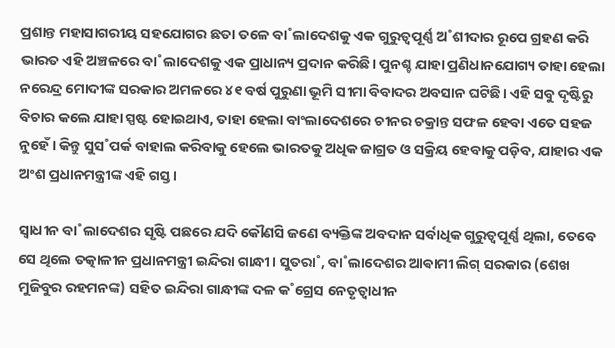ପ୍ରଶାନ୍ତ ମହାସାଗରୀୟ ସହଯୋଗର ଛତା ତଳେ ବା˚ଲାଦେଶକୁ ଏକ ଗୁରୁତ୍ବପୂର୍ଣ୍ଣ ଅ˚ଶୀଦାର ରୂପେ ଗ୍ରହଣ କରି ଭାରତ ଏହି ଅଞ୍ଚଳରେ ବା˚ଲାଦେଶକୁ ଏକ ପ୍ରାଧାନ୍ୟ ପ୍ରଦାନ କରିଛି। ପୁନଶ୍ଚ ଯାହା ପ୍ରଣିଧାନଯୋଗ୍ୟ ତାହା ହେଲା ନରେନ୍ଦ୍ର ମୋଦୀଙ୍କ ସରକାର ଅମଳରେ ୪୧ ବର୍ଷ ପୁରୁଣା ଭୂମି ସୀମା ବିବାଦର ଅବସାନ ଘଟିଛି। ଏହି ସବୁ ଦୃଷ୍ଟିରୁ ବିଚାର କଲେ ଯାହା ସ୍ପଷ୍ଟ ହୋଇଥାଏ, ତାହା ହେଲା ବାଂଲାଦେଶରେ ଚୀନର ଚକ୍ରାନ୍ତ ସଫଳ ହେବା ଏତେ ସହଜ ନୁହେଁ। କିନ୍ତୁ ସୁସ˚ପର୍କ ବାହାଲ କରିବାକୁ ହେଲେ ଭାରତକୁ ଅଧିକ ଜାଗ୍ରତ ଓ ସକ୍ରିୟ ହେବାକୁ ପଡ଼ିବ, ଯାହାର ଏକ ଅଂଶ ପ୍ରଧାନମନ୍ତ୍ରୀଙ୍କ ଏହି ଗସ୍ତ।

ସ୍ବାଧୀନ ବା˚ଲାଦେଶର ସୃଷ୍ଟି ପଛରେ ଯଦି କୌଣସି ଜଣେ ବ୍ୟକ୍ତିଙ୍କ ଅବଦାନ ସର୍ବାଧିକ ଗୁରୁତ୍ବପୂର୍ଣ୍ଣ ଥିଲା, ତେବେ ସେ ଥିଲେ ତତ୍କାଳୀନ ପ୍ରଧାନମନ୍ତ୍ରୀ ଇନ୍ଦିରା ଗାନ୍ଧୀ। ସୁତରା˚, ବା˚ଲାଦେଶର ଆଵାମୀ ଲିଗ୍‌ ସରକାର (ଶେଖ ମୁଜିବୁର ରହମନଙ୍କ) ସହିତ ଇନ୍ଦିରା ଗାନ୍ଧୀଙ୍କ ଦଳ କ˚ଗ୍ରେସ ନେତୃତ୍ବାଧୀନ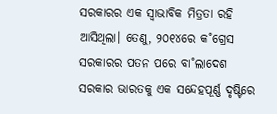ସରକାରର ଏକ ସ୍ବାଭାବିକ ମିତ୍ରତା ରହି ଆସିଥିଲା। ତେଣୁ, ୨୦୧୪ରେ କ˚ଗ୍ରେସ ସରକାରର ପତନ ପରେ ବା˚ଲାଦେଶ ସରକାର ଭାରତକୁ ଏକ ସନ୍ଦେହପୂର୍ଣ୍ଣ ଦୃଷ୍ଟିରେ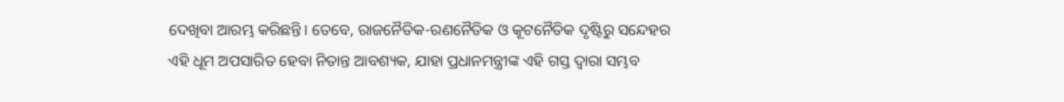ଦେଖିବା ଆରମ୍ଭ କରିଛନ୍ତି। ତେବେ, ରାଜନୈତିକ-ରଣନୈତିକ ଓ କୂଟନୈତିକ ଦୃଷ୍ଟିରୁ ସନ୍ଦେହର ଏହି ଧୂମ ଅପସାରିତ ହେବା ନିତାନ୍ତ ଆବଶ୍ୟକ, ଯାହା ପ୍ରଧାନମନ୍ତ୍ରୀଙ୍କ ଏହି ଗସ୍ତ ଦ୍ବାରା ସମ୍ଭବ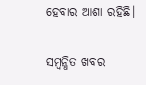ହେବାର ଆଶା ରହିଛି।

ସମ୍ବନ୍ଧିତ ଖବର